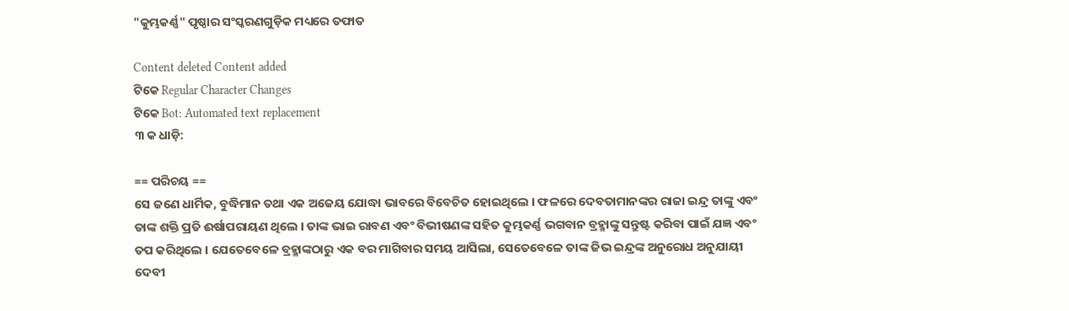"କୁମ୍ଭକର୍ଣ୍ଣ" ପୃଷ୍ଠାର ସଂସ୍କରଣ‌ଗୁଡ଼ିକ ମଧ୍ୟରେ ତଫାତ

Content deleted Content added
ଟିକେ Regular Character Changes
ଟିକେ Bot: Automated text replacement
୩ କ ଧାଡ଼ି:

== ପରିଚୟ ==
ସେ ଜଣେ ଧାର୍ମିକ, ବୁଦ୍ଧିମାନ ତଥା ଏକ ଅଜେୟ ଯୋଦ୍ଧା ଭାବରେ ବିବେଚିତ ହୋଇଥିଲେ । ଫଳରେ ଦେବତାମାନଙ୍କର ରାଜା ଇନ୍ଦ୍ର ତାଙ୍କୁ ଏବଂ ତାଙ୍କ ଶକ୍ତି ପ୍ରତି ଈର୍ଷାପରାୟଣ ଥିଲେ । ତାଙ୍କ ଭାଇ ରାବଣ ଏବଂ ବିଭୀଷଣଙ୍କ ସହିତ କୁମ୍ଭକର୍ଣ୍ଣ ଭଗବାନ ବ୍ରହ୍ମାଙ୍କୁ ସନ୍ତୁଷ୍ଟ କରିବା ପାଇଁ ଯଜ୍ଞ ଏବଂ ତପ କରିଥିଲେ । ଯେତେବେଳେ ବ୍ରହ୍ମାଙ୍କଠାରୁ ଏକ ବର ମାଗିବାର ସମୟ ଆସିଲା, ସେତେବେଳେ ତାଙ୍କ ଜିଭ ଇନ୍ଦ୍ରଙ୍କ ଅନୁରୋଧ ଅନୁଯାୟୀ ଦେବୀ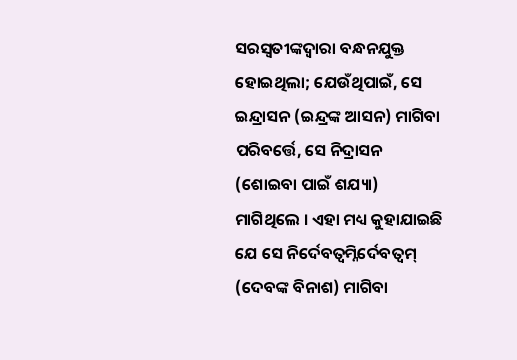ସରସ୍ୱତୀଙ୍କଦ୍ୱାରା ବନ୍ଧନଯୁକ୍ତ ହୋଇଥିଲା; ଯେଉଁଥିପାଇଁ, ସେ ଇନ୍ଦ୍ରାସନ (ଇନ୍ଦ୍ରଙ୍କ ଆସନ) ମାଗିବା ପରିବର୍ତ୍ତେ, ସେ ନିଦ୍ରାସନ (ଶୋଇବା ପାଇଁ ଶଯ୍ୟା) ମାଗିଥିଲେ । ଏହା ମଧ୍ୟ କୁହାଯାଇଛି ଯେ ସେ ନିର୍ଦେବତ୍ଵମ୍ନିର୍ଦେବତ୍ୱମ୍ (ଦେବଙ୍କ ବିନାଶ) ମାଗିବା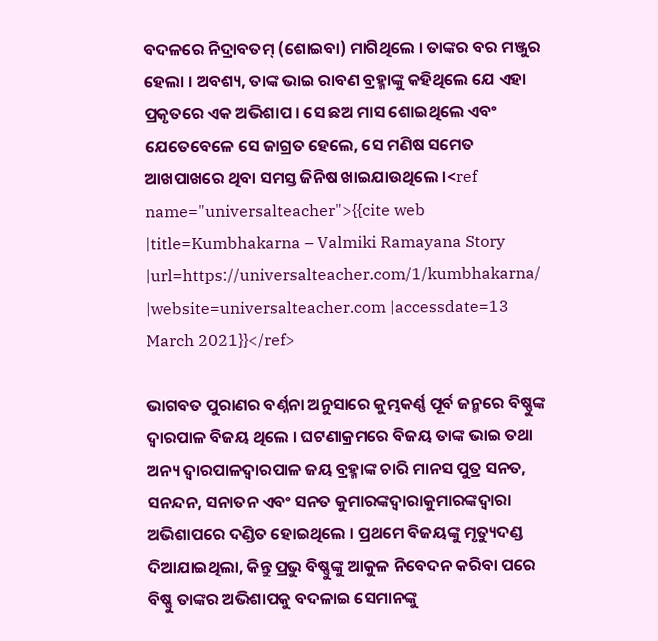ବଦଳରେ ନିଦ୍ରାବତମ୍ (ଶୋଇବା) ମାଗିଥିଲେ । ତାଙ୍କର ବର ମଞ୍ଜୁର ହେଲା । ଅବଶ୍ୟ, ତାଙ୍କ ଭାଇ ରାବଣ ବ୍ରହ୍ମାଙ୍କୁ କହିଥିଲେ ଯେ ଏହା ପ୍ରକୃତରେ ଏକ ଅଭିଶାପ । ସେ ଛଅ ମାସ ଶୋଇଥିଲେ ଏବଂ ଯେତେବେଳେ ସେ ଜାଗ୍ରତ ହେଲେ, ସେ ମଣିଷ ସମେତ ଆଖପାଖରେ ଥିବା ସମସ୍ତ ଜିନିଷ ଖାଇଯାଉଥିଲେ ।<ref name="universalteacher">{{cite web |title=Kumbhakarna – Valmiki Ramayana Story |url=https://universalteacher.com/1/kumbhakarna/ |website=universalteacher.com |accessdate=13 March 2021}}</ref>

ଭାଗବତ ପୁରାଣର ବର୍ଣ୍ନନା ଅନୁସାରେ କୁମ୍ଭକର୍ଣ୍ଣ ପୂର୍ବ ଜନ୍ମରେ ବିଷ୍ଣୁଙ୍କ ଦ୍ୱାରପାଳ ବିଜୟ ଥିଲେ । ଘଟଣାକ୍ରମରେ ବିଜୟ ତାଙ୍କ ଭାଇ ତଥା ଅନ୍ୟ ଦ୍ଵାରପାଳଦ୍ୱାରପାଳ ଜୟ ବ୍ରହ୍ମାଙ୍କ ଚାରି ମାନସ ପୁତ୍ର ସନତ, ସନନ୍ଦନ, ସନାତନ ଏବଂ ସନତ କୁମାରଙ୍କଦ୍ଵାରାକୁମାରଙ୍କଦ୍ୱାରା ଅଭିଶାପରେ ଦଣ୍ଡିତ ହୋଇଥିଲେ । ପ୍ରଥମେ ବିଜୟଙ୍କୁ ମୃତ୍ୟୁଦଣ୍ଡ ଦିଆଯାଇଥିଲା, କିନ୍ତୁ ପ୍ରଭୁ ବିଷ୍ଣୁଙ୍କୁ ଆକୁଳ ନିବେଦନ କରିବା ପରେ ବିଷ୍ଣୁ ତାଙ୍କର ଅଭିଶାପକୁ ବଦଳାଇ ସେମାନଙ୍କୁ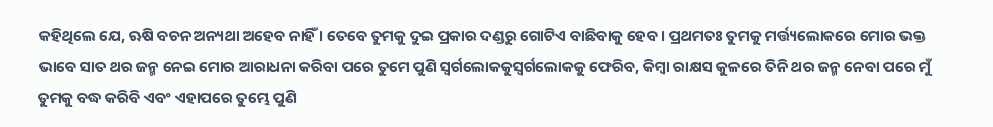କହିଥିଲେ ଯେ, ଋଷି ବଚନ ଅନ୍ୟଥା ଅହେବ ନାହିଁ । ତେବେ ତୁମକୁ ଦୁଇ ପ୍ରକାର ଦଣ୍ଡରୁ ଗୋଟିଏ ବାଛିବାକୁ ହେବ । ପ୍ରଥମତଃ ତୁମକୁ ମର୍ତ୍ତ୍ୟଲୋକରେ ମୋର ଭକ୍ତ ଭାବେ ସାତ ଥର ଜନ୍ମ ନେଇ ମୋର ଆରାଧନା କରିବା ପରେ ତୁମେ ପୁଣି ସ୍ଵର୍ଗଲୋକକୁସ୍ୱର୍ଗଲୋକକୁ ଫେରିବ, କିମ୍ବା ରାକ୍ଷସ କୁଳରେ ତିନି ଥର ଜନ୍ମ ନେବା ପରେ ମୁଁ ତୁମକୁ ବଦ୍ଧ କରିବି ଏବଂ ଏହାପରେ ତୁମ୍ଭେ ପୁଣି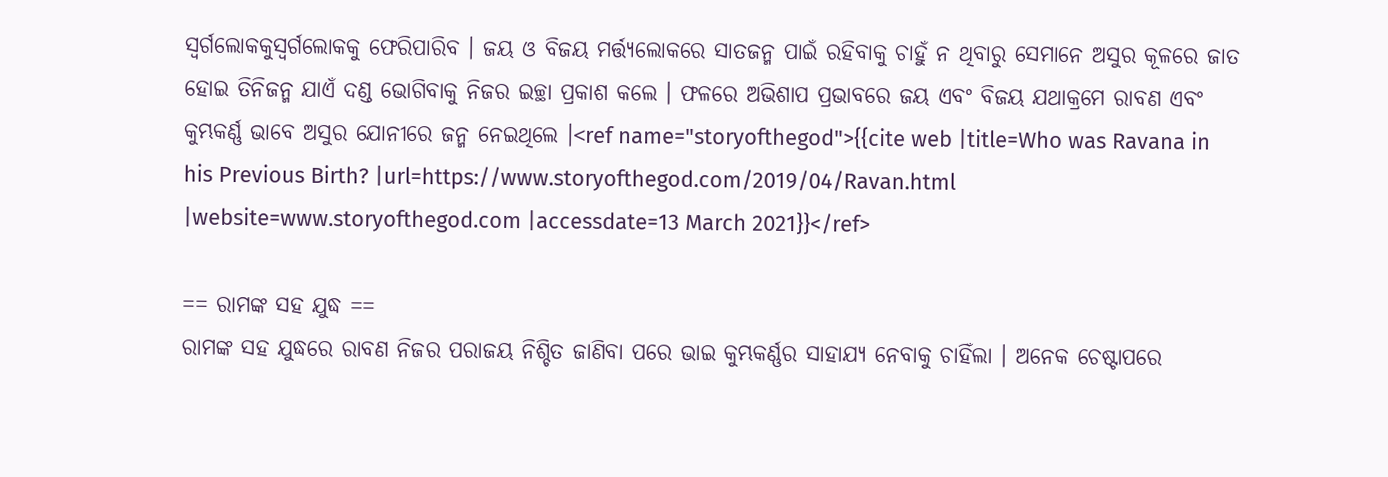ସ୍ଵର୍ଗଲୋକକୁସ୍ୱର୍ଗଲୋକକୁ ଫେରିପାରିବ । ଜୟ ଓ ବିଜୟ ମର୍ତ୍ତ୍ୟଲୋକରେ ସାତଜନ୍ମ ପାଇଁ ରହିବାକୁ ଚାହୁଁ ନ ଥିବାରୁ ସେମାନେ ଅସୁର କୂଳରେ ଜାତ ହୋଇ ତିନିଜନ୍ମ ଯାଏଁ ଦଣ୍ଡ ଭୋଗିବାକୁ ନିଜର ଇଚ୍ଛା ପ୍ରକାଶ କଲେ । ଫଳରେ ଅଭିଶାପ ପ୍ରଭାବରେ ଜୟ ଏବଂ ବିଜୟ ଯଥାକ୍ରମେ ରାବଣ ଏବଂ କୁମ୍ଭକର୍ଣ୍ଣ ଭାବେ ଅସୁର ଯୋନୀରେ ଜନ୍ମ ନେଇଥିଲେ ।<ref name="storyofthegod">{{cite web |title=Who was Ravana in his Previous Birth? |url=https://www.storyofthegod.com/2019/04/Ravan.html |website=www.storyofthegod.com |accessdate=13 March 2021}}</ref>

== ରାମଙ୍କ ସହ ଯୁଦ୍ଧ ==
ରାମଙ୍କ ସହ ଯୁଦ୍ଧରେ ରାବଣ ନିଜର ପରାଜୟ ନିଶ୍ଚିତ ଜାଣିବା ପରେ ଭାଇ କୁମ୍ଭକର୍ଣ୍ଣର ସାହାଯ୍ୟ ନେବାକୁ ଚାହିଁଲା । ଅନେକ ଚେଷ୍ଟାପରେ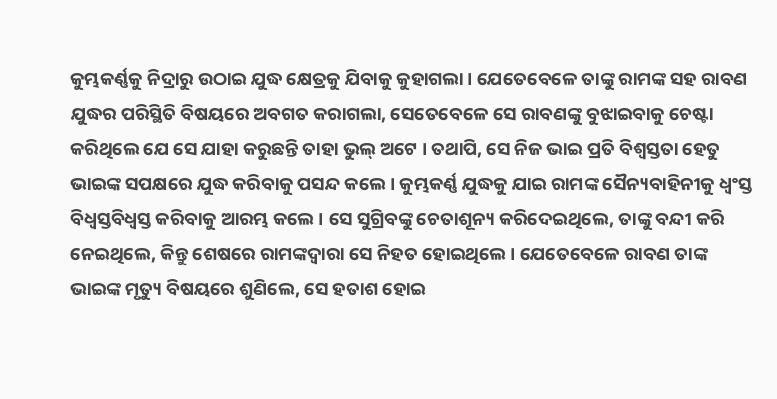କୁମ୍ଭକର୍ଣ୍ଣକୁ ନିଦ୍ରାରୁ ଉଠାଇ ଯୁଦ୍ଧ କ୍ଷେତ୍ରକୁ ଯିବାକୁ କୁହାଗଲା । ଯେତେବେଳେ ତାଙ୍କୁ ରାମଙ୍କ ସହ ରାବଣ ଯୁଦ୍ଧର ପରିସ୍ଥିତି ବିଷୟରେ ଅବଗତ କରାଗଲା, ସେତେବେଳେ ସେ ରାବଣଙ୍କୁ ବୁଝାଇବାକୁ ଚେଷ୍ଟା କରିଥିଲେ ଯେ ସେ ଯାହା କରୁଛନ୍ତି ତାହା ଭୁଲ୍ ଅଟେ । ତଥାପି, ସେ ନିଜ ଭାଇ ପ୍ରତି ବିଶ୍ୱସ୍ତତା ହେତୁ ଭାଇଙ୍କ ସପକ୍ଷରେ ଯୁଦ୍ଧ କରିବାକୁ ପସନ୍ଦ କଲେ । କୁମ୍ଭକର୍ଣ୍ଣ ଯୁଦ୍ଧକୁ ଯାଇ ରାମଙ୍କ ସୈନ୍ୟବାହିନୀକୁ ଧ୍ୱଂସ୍ତ ବିଧ୍ଵସ୍ତବିଧ୍ୱସ୍ତ କରିବାକୁ ଆରମ୍ଭ କଲେ । ସେ ସୁଗ୍ରିବଙ୍କୁ ଚେତାଶୂନ୍ୟ କରିଦେଇଥିଲେ, ତାଙ୍କୁ ବନ୍ଦୀ କରି ନେଇଥିଲେ, କିନ୍ତୁ ଶେଷରେ ରାମଙ୍କଦ୍ୱାରା ସେ ନିହତ ହୋଇଥିଲେ । ଯେତେବେଳେ ରାବଣ ତାଙ୍କ ଭାଇଙ୍କ ମୃତ୍ୟୁ ବିଷୟରେ ଶୁଣିଲେ, ସେ ହତାଶ ହୋଇ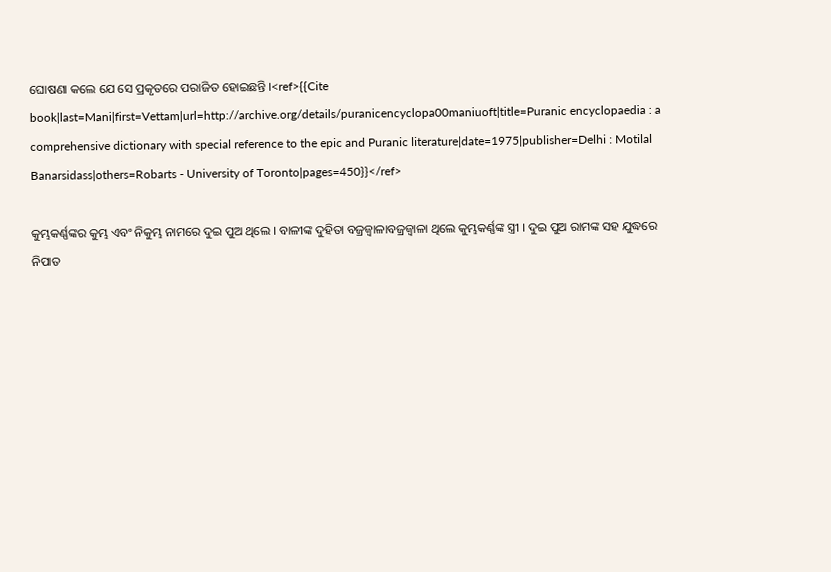ଘୋଷଣା କଲେ ଯେ ସେ ପ୍ରକୃତରେ ପରାଜିତ ହୋଇଛନ୍ତି ।<ref>{{Cite book|last=Mani|first=Vettam|url=http://archive.org/details/puranicencyclopa00maniuoft|title=Puranic encyclopaedia : a comprehensive dictionary with special reference to the epic and Puranic literature|date=1975|publisher=Delhi : Motilal Banarsidass|others=Robarts - University of Toronto|pages=450}}</ref>

କୁମ୍ଭକର୍ଣ୍ଣଙ୍କର କୁମ୍ଭ ଏବଂ ନିକୁମ୍ଭ ନାମରେ ଦୁଇ ପୁଅ ଥିଲେ । ବାଳୀଙ୍କ ଦୁହିତା ବଜ୍ରଜ୍ଵାଳାବଜ୍ରଜ୍ୱାଳା ଥିଲେ କୁମ୍ଭକର୍ଣ୍ଣଙ୍କ ସ୍ତ୍ରୀ । ଦୁଇ ପୁଅ ରାମଙ୍କ ସହ ଯୁଦ୍ଧରେ ନିପାତ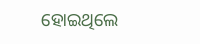ହୋଇଥିଲେ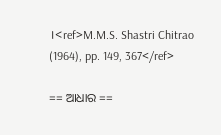।<ref>M.M.S. Shastri Chitrao (1964), pp. 149, 367</ref>

== ଆଧାର ==